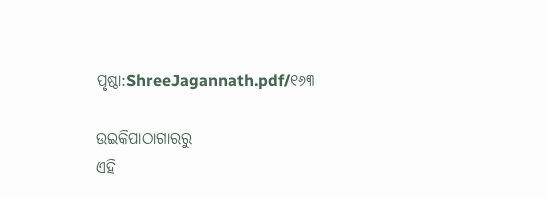ପୃଷ୍ଠା:ShreeJagannath.pdf/୧୬୩

ଉଇକିପାଠାଗାର‌ରୁ
ଏହି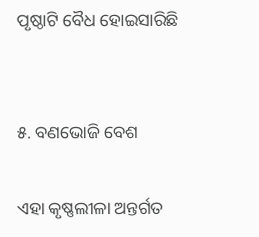ପୃଷ୍ଠାଟି ବୈଧ ହୋଇସାରିଛି


୫. ବଣଭୋଜି ବେଶ

ଏହା କୃଷ୍ଣଲୀଳା ଅନ୍ତର୍ଗତ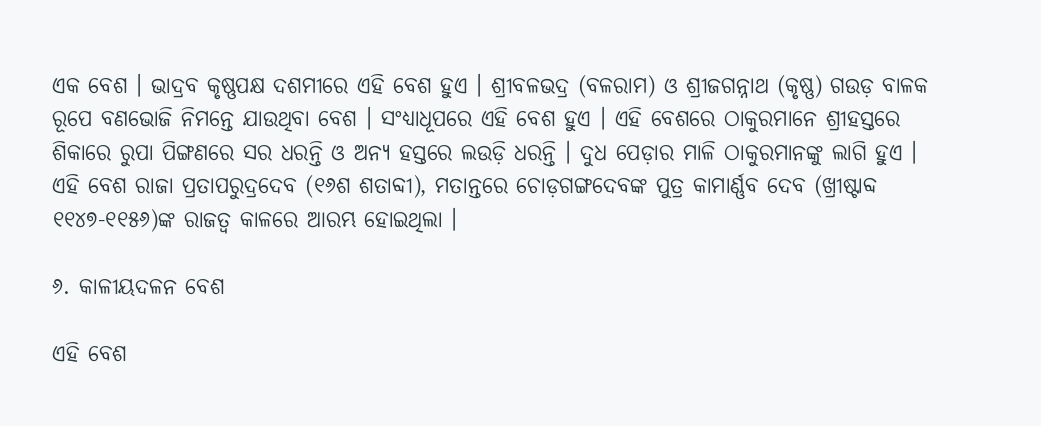ଏକ ବେଶ । ଭାଦ୍ରବ କୃଷ୍ଣପକ୍ଷ ଦଶମୀରେ ଏହି ବେଶ ହୁଏ । ଶ୍ରୀବଳଭଦ୍ର (ବଳରାମ) ଓ ଶ୍ରୀଜଗନ୍ନାଥ (କୃଷ୍ଣ) ଗଉଡ଼ ବାଳକ ରୂପେ ବଣଭୋଜି ନିମନ୍ତେ ଯାଉଥିବା ବେଶ । ସଂଧ୍ୟାଧୂପରେ ଏହି ବେଶ ହୁଏ । ଏହି ବେଶରେ ଠାକୁରମାନେ ଶ୍ରୀହସ୍ତରେ ଶିକାରେ ରୁପା ପିଙ୍ଗଣରେ ସର ଧରନ୍ତି ଓ ଅନ୍ୟ ହସ୍ତରେ ଲଉଡ଼ି ଧରନ୍ତି । ଦୁଧ ପେଡ଼ାର ମାଳି ଠାକୁରମାନଙ୍କୁ ଲାଗି ହୁଏ । ଏହି ବେଶ ରାଜା ପ୍ରତାପରୁଦ୍ରଦେବ (୧୬ଶ ଶତାବ୍ଦୀ), ମତାନ୍ତରେ ଚୋଡ଼ଗଙ୍ଗଦେବଙ୍କ ପୁତ୍ର କାମାର୍ଣ୍ଣବ ଦେବ (ଖ୍ରୀଷ୍ଟାବ୍ଦ ୧୧୪୭-୧୧୫୬)ଙ୍କ ରାଜତ୍ୱ କାଳରେ ଆରମ୍ଭ ହୋଇଥିଲା ।

୬. କାଳୀୟଦଳନ ବେଶ

ଏହି ବେଶ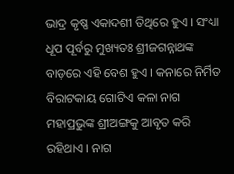ଭାଦ୍ର କୃଷ୍ଣ ଏକାଦଶୀ ତିଥିରେ ହୁଏ । ସଂଧ୍ୟା ଧୂପ ପୂର୍ବରୁ ମୁଖ୍ୟତଃ ଶ୍ରୀଜଗନ୍ନାଥଙ୍କ ବାଡ଼ରେ ଏହି ବେଶ ହୁଏ । କନାରେ ନିର୍ମିତ ବିରାଟକାୟ ଗୋଟିଏ କଳା ନାଗ ମହାପ୍ରଭୁଙ୍କ ଶ୍ରୀଅଙ୍ଗକୁ ଆବୃତ କରି ରହିଥାଏ । ନାଗ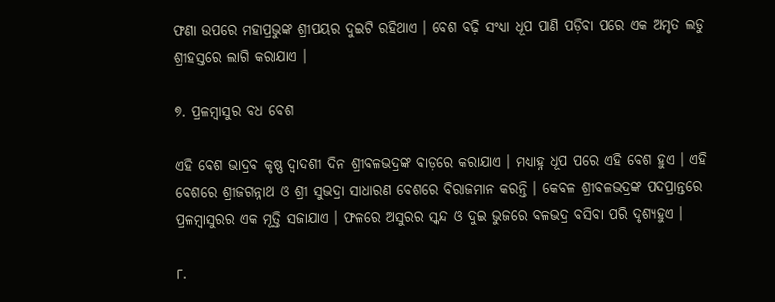ଫଣା ଉପରେ ମହାପ୍ରଭୁଙ୍କ ଶ୍ରୀପୟର ଦୁଇଟି ରହିଥାଏ । ବେଶ ବଢ଼ି ସଂଧ୍ୟା ଧୂପ ପାଣି ପଡ଼ିବା ପରେ ଏକ ଅମୃତ ଲଡୁ ଶ୍ରୀହସ୍ତରେ ଲାଗି କରାଯାଏ ।

୭. ପ୍ରଳମ୍ବାସୁର ବଧ ବେଶ

ଏହି ବେଶ ଭାଦ୍ରବ କୃଷ୍ଣ ଦ୍ୱାଦଶୀ ଦିନ ଶ୍ରୀବଳଭଦ୍ରଙ୍କ ବାଡ଼ରେ କରାଯାଏ । ମଧ୍ୟାହ୍ନ ଧୂପ ପରେ ଏହି ବେଶ ହୁଏ । ଏହି ବେଶରେ ଶ୍ରୀଜଗନ୍ନାଥ ଓ ଶ୍ରୀ ସୁଭଦ୍ରା ସାଧାରଣ ବେଶରେ ବିରାଜମାନ କରନ୍ତି । କେବଳ ଶ୍ରୀବଳଭଦ୍ରଙ୍କ ପଦପ୍ରାନ୍ତରେ ପ୍ରଳମ୍ବାସୁରର ଏକ ମୂତ୍ତି ସଜାଯାଏ । ଫଳରେ ଅସୁରର ସ୍କନ୍ଦ ଓ ଦୁଇ ଭୁଜରେ ବଳଭଦ୍ର ବସିବା ପରି ଦୃଶ୍ୟହୁଏ ।

୮.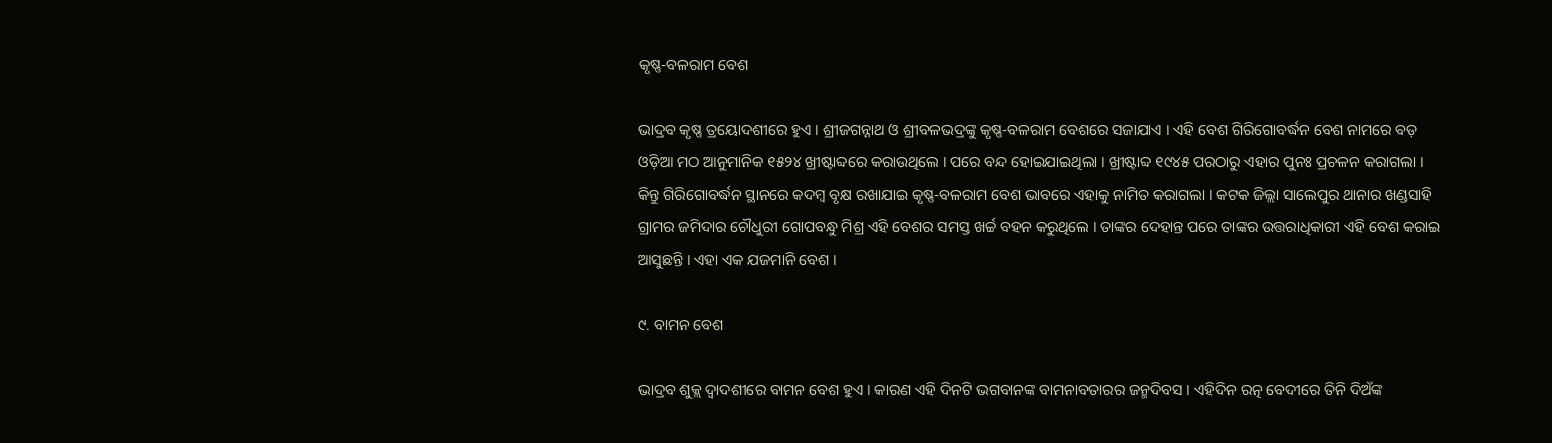କୃଷ୍ଣ-ବଳରାମ ବେଶ

ଭାଦ୍ରବ କୃଷ୍ଣ ତ୍ରୟୋଦଶୀରେ ହୁଏ । ଶ୍ରୀଜଗନ୍ନାଥ ଓ ଶ୍ରୀବଳଭଦ୍ରଙ୍କୁ କୃଷ୍ଣ-ବଳରାମ ବେଶରେ ସଜାଯାଏ । ଏହି ବେଶ ଗିରିଗୋବର୍ଦ୍ଧନ ବେଶ ନାମରେ ବଡ଼ ଓଡ଼ିଆ ମଠ ଆନୁମାନିକ ୧୫୨୪ ଖ୍ରୀଷ୍ଟାବ୍ଦରେ କରାଉଥିଲେ । ପରେ ବନ୍ଦ ହୋଇଯାଇଥିଲା । ଖ୍ରୀଷ୍ଟାବ୍ଦ ୧୯୪୫ ପରଠାରୁ ଏହାର ପୁନଃ ପ୍ରଚଳନ କରାଗଲା । କିନ୍ତୁ ଗିରିଗୋବର୍ଦ୍ଧନ ସ୍ଥାନରେ କଦମ୍ବ ବୃକ୍ଷ ରଖାଯାଇ କୃଷ୍ଣ-ବଳରାମ ବେଶ ଭାବରେ ଏହାକୁ ନାମିତ କରାଗଲା । କଟକ ଜିଲ୍ଲା ସାଲେପୁର ଥାନାର ଖଣ୍ଡସାହି ଗ୍ରାମର ଜମିଦାର ଚୌଧୁରୀ ଗୋପବନ୍ଧୁ ମିଶ୍ର ଏହି ବେଶର ସମସ୍ତ ଖର୍ଚ୍ଚ ବହନ କରୁଥିଲେ । ତାଙ୍କର ଦେହାନ୍ତ ପରେ ତାଙ୍କର ଉତ୍ତରାଧିକାରୀ ଏହି ବେଶ କରାଇ ଆସୁଛନ୍ତି । ଏହା ଏକ ଯଜମାନି ବେଶ ।

୯. ବାମନ ବେଶ

ଭାଦ୍ରବ ଶୁକ୍ଲ ଦ୍ୱାଦଶୀରେ ବାମନ ବେଶ ହୁଏ । କାରଣ ଏହି ଦିନଟି ଭଗବାନଙ୍କ ବାମନାବତାରର ଜନ୍ମଦିବସ । ଏହିଦିନ ରତ୍ନ ବେଦୀରେ ତିନି ଦିଅଁଙ୍କ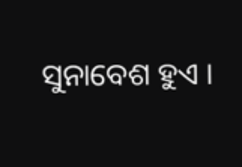ସୁନାବେଶ ହୁଏ ।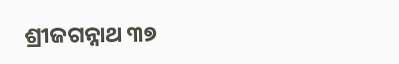ଶ୍ରୀଜଗନ୍ନାଥ ୩୭